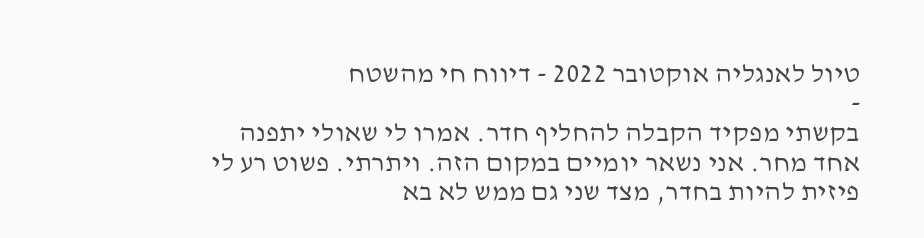טיול לאנגליה אוקטובר 2022 - דיווח חי מהשטח
-
בקשתי מפקיד הקבלה להחליף חדר. אמרו לי שאולי יתפנה אחד מחר. אני נשאר יומיים במקום הזה. ויתרתי. פשוט רע לי פיזית להיות בחדר, מצד שני גם ממש לא בא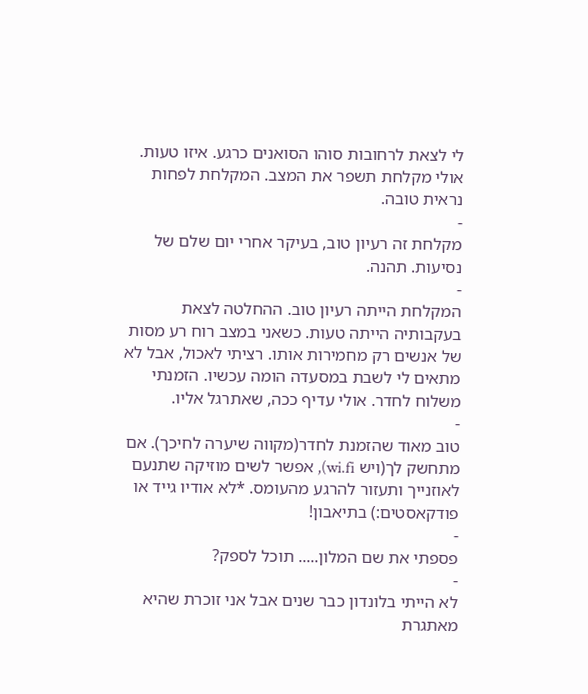לי לצאת לרחובות סוהו הסואנים כרגע. איזו טעות. אולי מקלחת תשפר את המצב. המקלחת לפחות נראית טובה.
-
מקלחת זה רעיון טוב, בעיקר אחרי יום שלם של נסיעות. תהנה.
-
המקלחת הייתה רעיון טוב. ההחלטה לצאת בעקבותיה הייתה טעות. כשאני במצב רוח רע מסות של אנשים רק מחמירות אותו. רציתי לאכול, אבל לא מתאים לי לשבת במסעדה הומה עכשיו. הזמנתי משלוח לחדר. אולי עדיף ככה, שאתרגל אליו.
-
טוב מאוד שהזמנת לחדר(מקווה שיערה לחיכך). אם מתחשק לך(ויש wi.fi), אפשר לשים מוזיקה שתנעם לאוזנייך ותעזור להרגע מהעומס. *לא אודיו גייד או פודקאסטים:) בתיאבון!
-
פספתי את שם המלון..... תוכל לספק?
-
לא הייתי בלונדון כבר שנים אבל אני זוכרת שהיא מאתגרת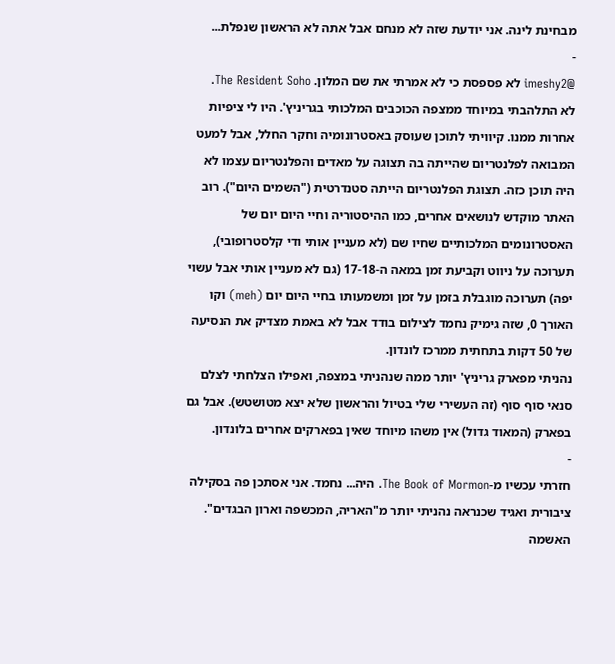מבחינת לינה. אני יודעת שזה לא מנחם אבל אתה לא הראשון שנפלת...
-
@imeshy2 לא פספסת כי לא אמרתי את שם המלון. The Resident Soho.
לא התלהבתי במיוחד ממצפה הכוכבים המלכותי בגריניץ'. היו לי ציפיות אחרות ממנו. קיוויתי לתוכן שעוסק באסטרונומיה וחקר החלל, אבל למעט המבואה לפלנטריום שהייתה בה תצוגה על מאדים והפלנטריום עצמו לא היה תוכן כזה. תצוגת הפלנטריום הייתה סטנדרטית ("השמים היום"). רוב האתר מוקדש לנושאים אחרים, כמו ההיסטוריה וחיי היום יום של האסטרונומים המלכותיים שחיו שם (לא מעניין אותי ודי קלסטרופובי), תערוכה על ניווט וקביעת זמן במאה ה-17-18 (גם לא מעניין אותי אבל עשוי יפה) תערוכה מוגבלת בזמן על זמן ומשמעותו בחיי היום יום (meh) וקו האורך 0, שזה גימיק נחמד לצילום בודד אבל לא באמת מצדיק את הנסיעה של 50 דקות בתחתית ממרכז לונדון.
נהניתי מפארק גריניץ' יותר ממה שנהניתי במצפה, ואפילו הצלחתי לצלם סנאי סוף סוף (זה העשירי שלי בטיול והראשון שלא יצא מטושטש). אבל גם בפארק (המאוד גדול) אין משהו מיוחד שאין בפארקים אחרים בלונדון.
-
חזרתי עכשיו מ-The Book of Mormon. היה... נחמד. אני אסתכן פה בסקילה ציבורית ואגיד שכנראה נהניתי יותר מ"האריה, המכשפה וארון הבגדים". האשמה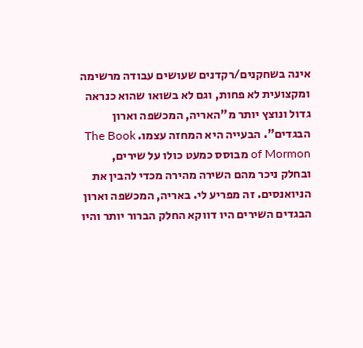אינה בשחקנים/רקדנים שעושים עבודה מרשימה ומקצועית לא פחות, וגם לא בשואו שהוא כנראה גדול ונוצץ יותר מ"האריה, המכשפה וארון הבגדים". הבעייה היא המחזה עצמו. The Book of Mormon מבוסס כמעט כולו על שירים, ובחלק ניכר מהם השירה מהירה מכדי להבין את הניואנסים. זה מפריע לי. באריה, המכשפה וארון הבגדים השירים היו דווקא החלק הברור יותר והיו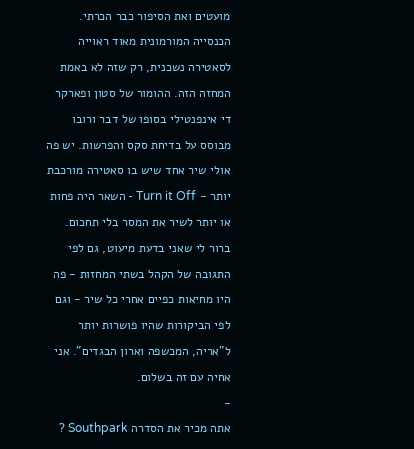מועטים ואת הסיפור כבר הכרתי. הכנסייה המורמונית מאוד ראוייה לסאטירה נשכנית, רק שזה לא באמת המחזה הזה. ההומור של סטון ופארקר די אינפנטילי בסופו של דבר ורובו מבוסס על בדיחת סקס והפרשות. יש פה אולי שיר אחד שיש בו סאטירה מורכבת יותר - Turn it Off - השאר היה פחות או יותר לשיר את המסר בלי תחכום.
ברור לי שאני בדעת מיעוט, גם לפי התגובה של הקהל בשתי המחזות - פה היו מחיאות כפיים אחרי כל שיר - וגם לפי הביקורות שהיו פושרות יותר ל"אריה, המכשפה וארון הבגדים". אני אחיה עם זה בשלום.
-
אתה מכיר את הסדרה Southpark ?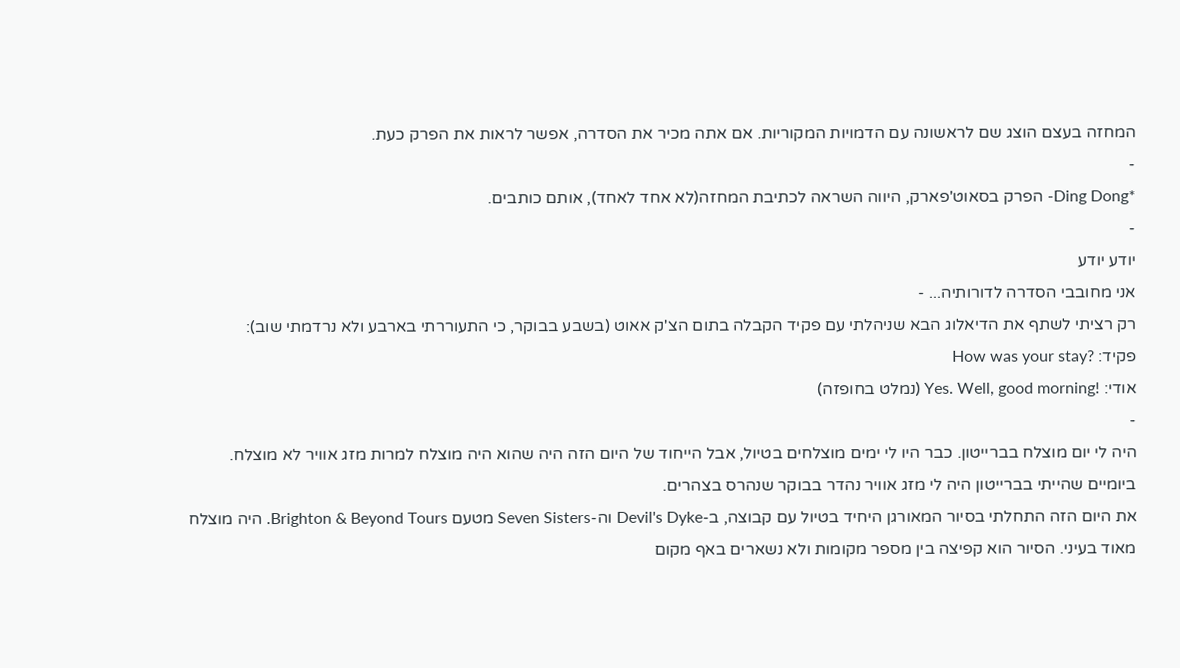המחזה בעצם הוצג שם לראשונה עם הדמויות המקוריות. אם אתה מכיר את הסדרה, אפשר לראות את הפרק כעת.
-
*Ding Dong- הפרק בסאוט'פארק, היווה השראה לכתיבת המחזה(לא אחד לאחד), אותם כותבים.
-
יודע יודע
אני מחובבי הסדרה לדורותיה... -
רק רציתי לשתף את הדיאלוג הבא שניהלתי עם פקיד הקבלה בתום הצ'ק אאוט (בשבע בבוקר, כי התעוררתי בארבע ולא נרדמתי שוב):
פקיד: ?How was your stay
אודי: !Yes. Well, good morning (נמלט בחופזה)
-
היה לי יום מוצלח בברייטון. כבר היו לי ימים מוצלחים בטיול, אבל הייחוד של היום הזה היה שהוא היה מוצלח למרות מזג אוויר לא מוצלח. ביומיים שהייתי בברייטון היה לי מזג אוויר נהדר בבוקר שנהרס בצהרים.
את היום הזה התחלתי בסיור המאורגן היחיד בטיול עם קבוצה, ב-Devil's Dyke וה-Seven Sisters מטעם Brighton & Beyond Tours. היה מוצלח מאוד בעיני. הסיור הוא קפיצה בין מספר מקומות ולא נשארים באף מקום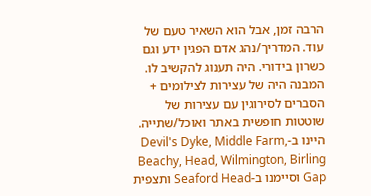הרבה זמן, אבל הוא השאיר טעם של עוד. המדריך/נהג אדם הפגין ידע וגם כשרון בידורי. היה תענוג להקשיב לו. המבנה היה של עצירות לצילומים + הסברים לסירוגין עם עצירות של שוטטות חופשית באתר ואוכל/שתייה. היינו ב-Devil's Dyke, Middle Farm, Beachy, Head, Wilmington, Birling Gap וסיימנו ב-Seaford Head ותצפית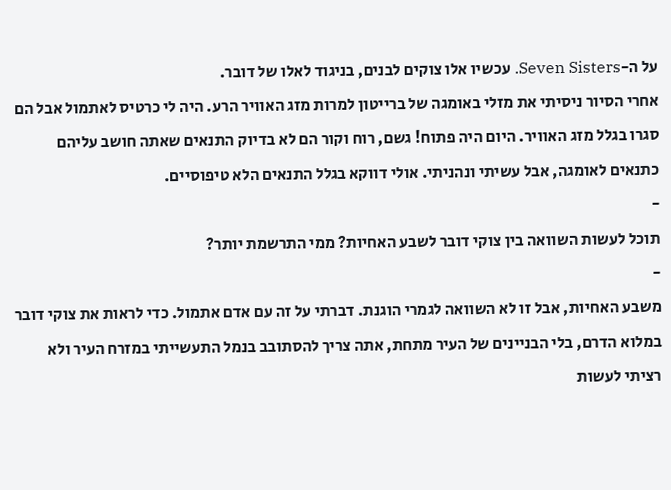על ה-Seven Sisters. עכשיו אלו צוקים לבנים, בניגוד לאלו של דובר.
אחרי הסיור ניסיתי את מזלי באומגה של ברייטון למרות מזג האוויר הרע. היה לי כרטיס לאתמול אבל הם סגרו בגלל מזג האוויר. היום היה פתוח! גשם, רוח וקור הם לא בדיוק התנאים שאתה חושב עליהם כתנאים לאומגה, אבל עשיתי ונהניתי. אולי דווקא בגלל התנאים הלא טיפוסיים.
-
תוכל לעשות השוואה בין צוקי דובר לשבע האחיות? ממי התרשמת יותר?
-
משבע האחיות, אבל זו לא השוואה לגמרי הוגנת. דברתי על זה עם אדם אתמול. כדי לראות את צוקי דובר במלוא הדרם, בלי הבניינים של העיר מתחת, אתה צריך להסתובב בנמל התעשייתי במזרח העיר ולא רציתי לעשות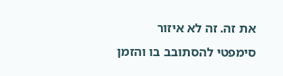את זה. זה לא איזור סימפטי להסתובב בו והזמן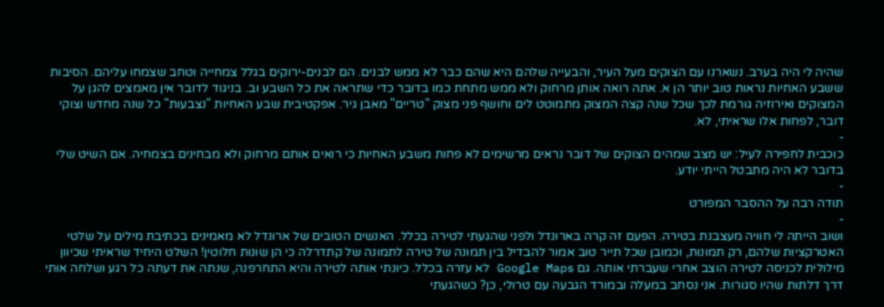שהיה לי היה בערב. נשארנו עם הצוקים מעל העיר, והבעייה שלהם היא שהם כבר לא ממש לבנים. הם לבנים-ירוקים בגלל צמחייה וטחב שצמחו עליהם. הסיבות ששבע האחיות נראות טוב יותר הן א. אתה רואה אותן מרחוק ולא ממש מתחת כמו בדובר כדי שתראה את כל השבע וב. בניגוד לדובר אין מאמצים להגן על המצוקים ואירוזיה גורמת לכך שכל שנה קצה המצוק מתמוטט לים וחושף פני מצוק "טריים" מאבן גיר. אפקטיבית שבע האחיות "נצבעות" כל שנה מחדש וצוקי דובר, לפחות אלו שראיתי, לא.
-
כוכבית לחפירה לעיל: יש מצב שמהים הצוקים של דובר נראים מרשימים לא פחות משבע האחיות כי רואים אותם מרחוק ולא מבחינים בצמחיה. אם השיט שלי בדובר לא היה מתבטל הייתי יודע.
-
תודה רבה על ההסבר המפורט
-
ושוב הייתה לי חוויה מעצבנת בטירה. הפעם זה קרה בארונדל ולפני שהגעתי לטירה בכלל. האנשים הטובים של ארונדל לא מאמינים בכתיבת מילים על שלטי האטרקציות שלהם, רק תמונות, וכמובן שכל תייר טוב אמור להבדיל בין תמונה של טירה לתמונה של קתדרלה כי הן שונות חלוטין! השלט היחיד שראיתי שכיוון מילולית לכניסה לטירה הוצב אחרי שעברתי אותה. גם Google Maps לא עזרה בכלל. כיונתי אותה לטירה והיא התחרפנה, שנתה את דעתה כל רגע ושלחה אותי דרך דלתות שהיו סגורות. אני נסחב במעלה ובמורד הגבעה עם טרולי, כן? כשהגעתי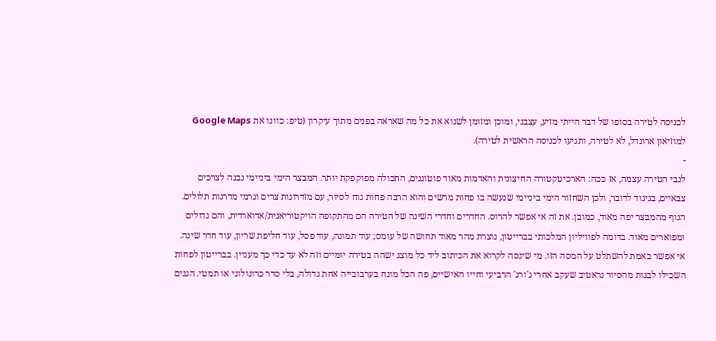לכניסה לטירה בסופו של דבר הייתי מזיע, עצבני, ומוכן ומזומן לשנוא את כל מה שאראה בפנים מתוך עיקרון (טיפ: כוונו את Google Maps למוזיאון ארונדל, לא לטירה, ותגיעו לכניסה הראשית לטירה).
-
לגבי הטירה עצמה, אז ככה: הארכיטקטורה החיצונית והאדמות מאוד פוטוגנים, התכולה מפוקפקת יותר. המבצר הימי ביניימי נבנה לצרכים צבאיים, בניגוד לדובר, ולכן השחזור הימי ביניימי שנעשה בו פחות מרשים והוא הרבה פחות נוח לסיור, עם מזדרונות צרים וגרמי מדרגות תלולים. הנוף מהמבצר יפה מאוד, כמובן. את זה אי אפשר להרוס. החדרים וחדרי השינה של הטירה הם מהתקופה הויקטוריאנית/אדוארדית, והם גדולים ומפוארים מאוד. בדומה לפוויליון המלכותי בברייטון, נוצרת מהר מאוד תחושה של עומס; עוד תמונה, עוד פסל, עוד חליפת שריון, עוד חדר שינה. אי אפשר באמת להשתלט על המסה הזו. מי שינסה לקרוא את הכיתוב ליד כל מוצג ישהה בטירה יומיים וזה לא עד כדי כך מעניין. בברייטון לפחות השכילו לבנות מהסיור נראטיב שעקב אחרי ג'ורג' הרביעי וחייו האישיים, פה הכל מונח בערבובייה אחת גדולה, בלי סדר כרונולוגי או תמטי. הגנים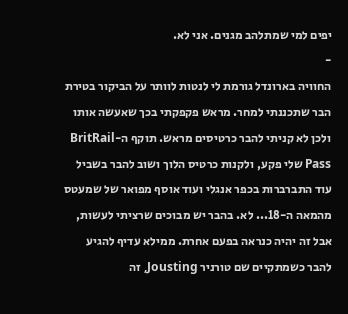יפים למי שמתלהב מגנים. אני לא.
-
החוויה בארונדל גורמת לי לנטות לוותר על הביקור בטירת הבר שתכננתי למחר. מראש פקפקתי בכך שאעשה אותו ולכן לא קניתי להבר כרטיסים מראש. תוקף ה-BritRail Pass שלי פקע, ולקנות כרטיס הלוך ושוב להבר בשביל עוד התברברות בכפר אנגלי ועוד אוסף מפואר של שמעטס מהמאה ה-18... לא. בהבר יש מבוכים שרציתי לעשות, אבל זה יהיה כנראה בפעם אחרת. ממילא עדיף להגיע להבר כשמתקיים שם טורניר Jousting, זה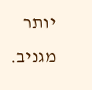יותר מגניב.